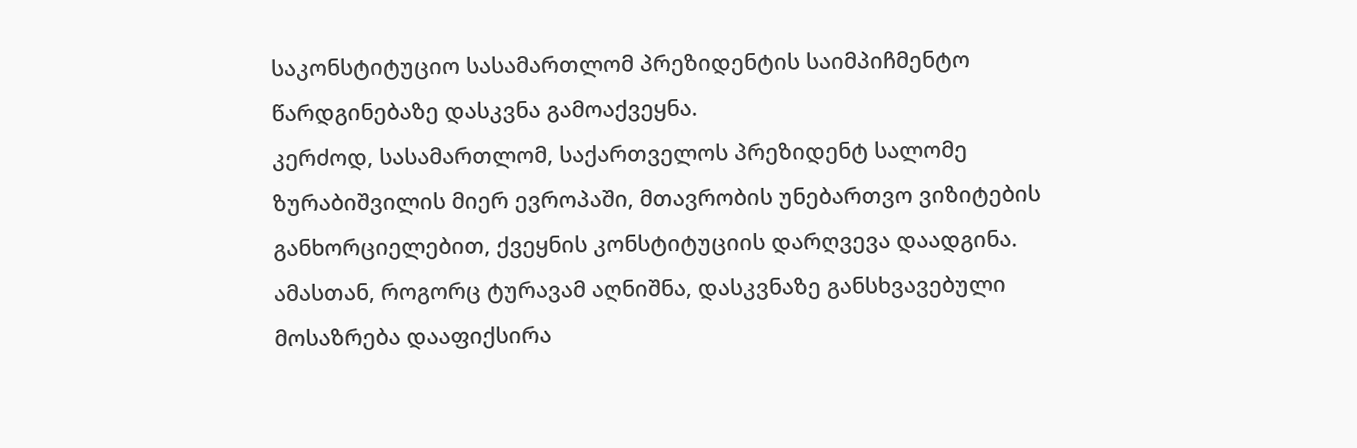საკონსტიტუციო სასამართლომ პრეზიდენტის საიმპიჩმენტო წარდგინებაზე დასკვნა გამოაქვეყნა.
კერძოდ, სასამართლომ, საქართველოს პრეზიდენტ სალომე ზურაბიშვილის მიერ ევროპაში, მთავრობის უნებართვო ვიზიტების განხორციელებით, ქვეყნის კონსტიტუციის დარღვევა დაადგინა. ამასთან, როგორც ტურავამ აღნიშნა, დასკვნაზე განსხვავებული მოსაზრება დააფიქსირა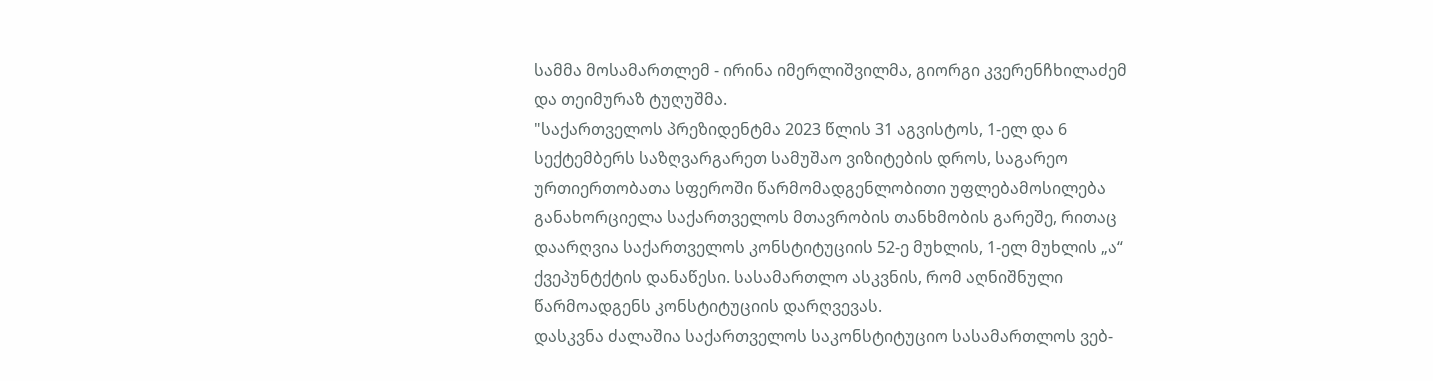სამმა მოსამართლემ - ირინა იმერლიშვილმა, გიორგი კვერენჩხილაძემ და თეიმურაზ ტუღუშმა.
"საქართველოს პრეზიდენტმა 2023 წლის 31 აგვისტოს, 1-ელ და 6 სექტემბერს საზღვარგარეთ სამუშაო ვიზიტების დროს, საგარეო ურთიერთობათა სფეროში წარმომადგენლობითი უფლებამოსილება განახორციელა საქართველოს მთავრობის თანხმობის გარეშე, რითაც დაარღვია საქართველოს კონსტიტუციის 52-ე მუხლის, 1-ელ მუხლის „ა“ ქვეპუნტქტის დანაწესი. სასამართლო ასკვნის, რომ აღნიშნული წარმოადგენს კონსტიტუციის დარღვევას.
დასკვნა ძალაშია საქართველოს საკონსტიტუციო სასამართლოს ვებ-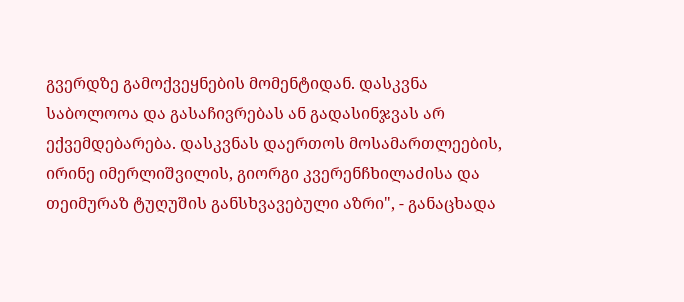გვერდზე გამოქვეყნების მომენტიდან. დასკვნა საბოლოოა და გასაჩივრებას ან გადასინჯვას არ ექვემდებარება. დასკვნას დაერთოს მოსამართლეების, ირინე იმერლიშვილის, გიორგი კვერენჩხილაძისა და თეიმურაზ ტუღუშის განსხვავებული აზრი", - განაცხადა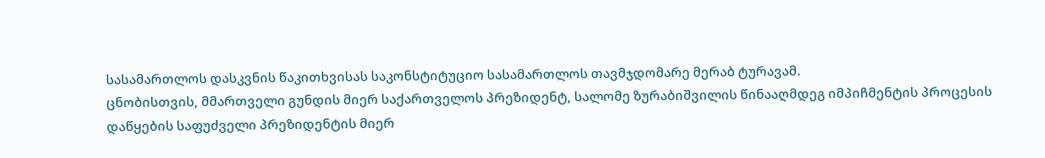სასამართლოს დასკვნის წაკითხვისას საკონსტიტუციო სასამართლოს თავმჯდომარე მერაბ ტურავამ.
ცნობისთვის, მმართველი გუნდის მიერ საქართველოს პრეზიდენტ, სალომე ზურაბიშვილის წინააღმდეგ იმპიჩმენტის პროცესის დაწყების საფუძველი პრეზიდენტის მიერ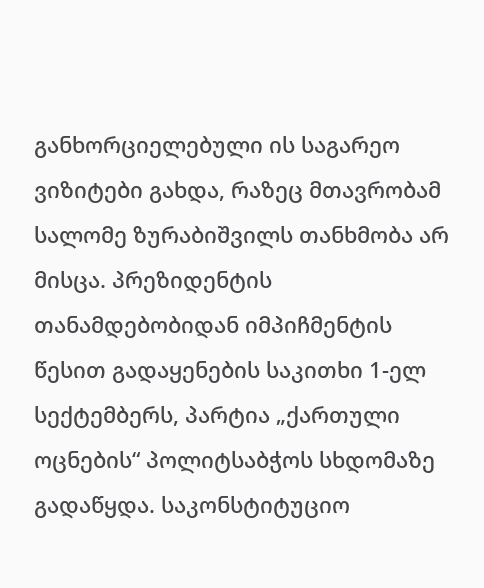განხორციელებული ის საგარეო ვიზიტები გახდა, რაზეც მთავრობამ სალომე ზურაბიშვილს თანხმობა არ მისცა. პრეზიდენტის თანამდებობიდან იმპიჩმენტის წესით გადაყენების საკითხი 1-ელ სექტემბერს, პარტია „ქართული ოცნების“ პოლიტსაბჭოს სხდომაზე გადაწყდა. საკონსტიტუციო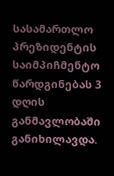სასამართლო პრეზიდენტის საიმპიჩმენტო წარდგინებას 3 დღის განმავლობაში განიხილავდა.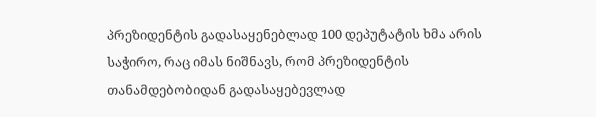პრეზიდენტის გადასაყენებლად 100 დეპუტატის ხმა არის საჭირო, რაც იმას ნიშნავს, რომ პრეზიდენტის თანამდებობიდან გადასაყებევლად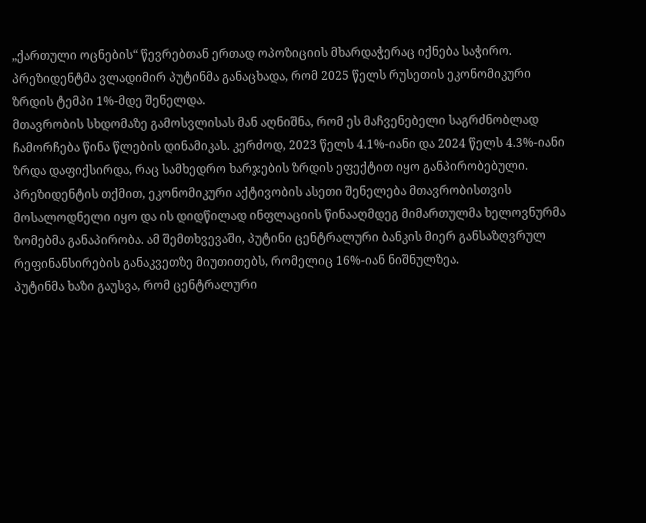„ქართული ოცნების“ წევრებთან ერთად ოპოზიციის მხარდაჭერაც იქნება საჭირო.
პრეზიდენტმა ვლადიმირ პუტინმა განაცხადა, რომ 2025 წელს რუსეთის ეკონომიკური ზრდის ტემპი 1%-მდე შენელდა.
მთავრობის სხდომაზე გამოსვლისას მან აღნიშნა, რომ ეს მაჩვენებელი საგრძნობლად ჩამორჩება წინა წლების დინამიკას. კერძოდ, 2023 წელს 4.1%-იანი და 2024 წელს 4.3%-იანი ზრდა დაფიქსირდა, რაც სამხედრო ხარჯების ზრდის ეფექტით იყო განპირობებული.
პრეზიდენტის თქმით, ეკონომიკური აქტივობის ასეთი შენელება მთავრობისთვის მოსალოდნელი იყო და ის დიდწილად ინფლაციის წინააღმდეგ მიმართულმა ხელოვნურმა ზომებმა განაპირობა. ამ შემთხვევაში, პუტინი ცენტრალური ბანკის მიერ განსაზღვრულ რეფინანსირების განაკვეთზე მიუთითებს, რომელიც 16%-იან ნიშნულზეა.
პუტინმა ხაზი გაუსვა, რომ ცენტრალური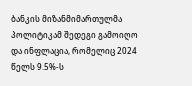ბანკის მიზანმიმართულმა პოლიტიკამ შედეგი გამოიღო და ინფლაცია, რომელიც 2024 წელს 9.5%-ს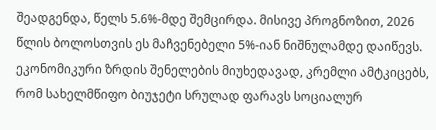შეადგენდა, წელს 5.6%-მდე შემცირდა. მისივე პროგნოზით, 2026 წლის ბოლოსთვის ეს მაჩვენებელი 5%-იან ნიშნულამდე დაიწევს.
ეკონომიკური ზრდის შენელების მიუხედავად, კრემლი ამტკიცებს, რომ სახელმწიფო ბიუჯეტი სრულად ფარავს სოციალურ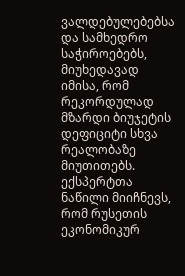ვალდებულებებსა და სამხედრო საჭიროებებს, მიუხედავად იმისა, რომ რეკორდულად მზარდი ბიუჯეტის დეფიციტი სხვა რეალობაზე მიუთითებს.
ექსპერტთა ნაწილი მიიჩნევს, რომ რუსეთის ეკონომიკურ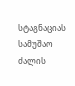სტაგნაციას სამუშაო ძალის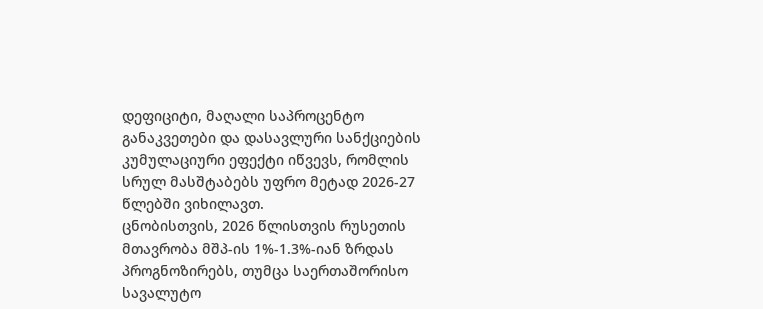დეფიციტი, მაღალი საპროცენტო განაკვეთები და დასავლური სანქციების კუმულაციური ეფექტი იწვევს, რომლის სრულ მასშტაბებს უფრო მეტად 2026-27 წლებში ვიხილავთ.
ცნობისთვის, 2026 წლისთვის რუსეთის მთავრობა მშპ-ის 1%-1.3%-იან ზრდას პროგნოზირებს, თუმცა საერთაშორისო სავალუტო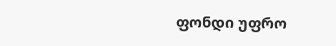ფონდი უფრო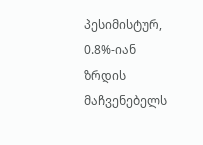პესიმისტურ, 0.8%-იან ზრდის მაჩვენებელს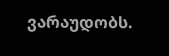ვარაუდობს.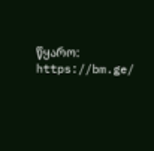წყარო: https://bm.ge/